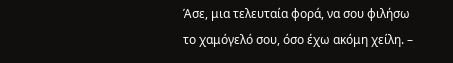Άσε, μια τελευταία φορά, να σου φιλήσω το χαμόγελό σου, όσο έχω ακόμη χείλη. –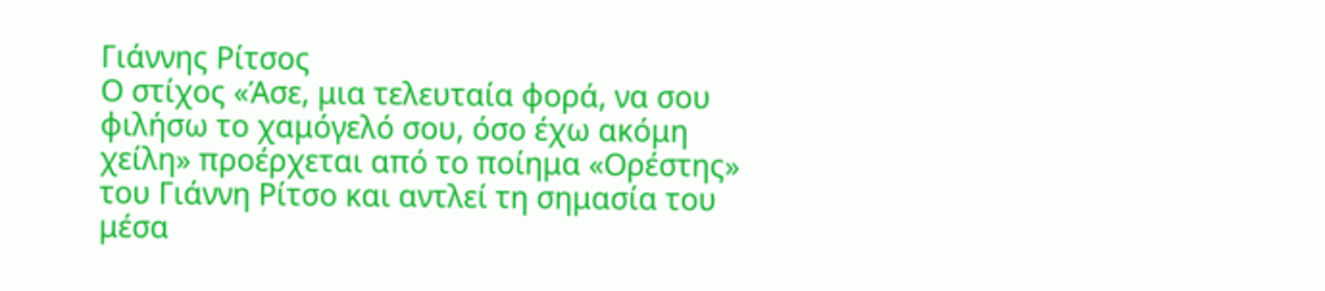Γιάννης Ρίτσος
Ο στίχος «Άσε, μια τελευταία φορά, να σου φιλήσω το χαμόγελό σου, όσο έχω ακόμη χείλη» προέρχεται από το ποίημα «Ορέστης» του Γιάννη Ρίτσο και αντλεί τη σημασία του μέσα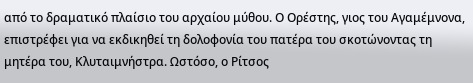από το δραματικό πλαίσιο του αρχαίου μύθου. Ο Ορέστης, γιος του Αγαμέμνονα, επιστρέφει για να εκδικηθεί τη δολοφονία του πατέρα του σκοτώνοντας τη μητέρα του, Κλυταιμνήστρα. Ωστόσο, ο Ρίτσος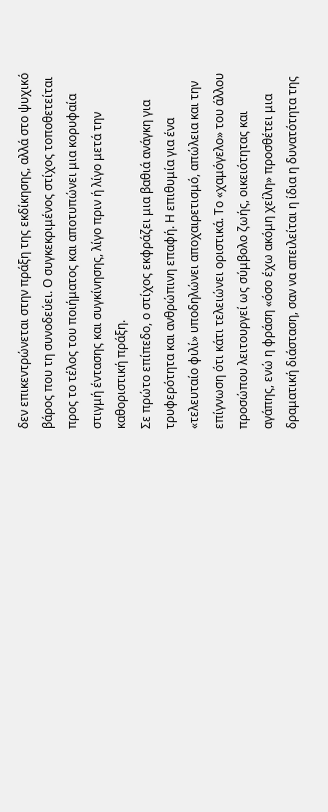δεν επικεντρώνεται στην πράξη της εκδίκησης, αλλά στο ψυχικό βάρος που τη συνοδεύει. Ο συγκεκριμένος στίχος τοποθετείται προς το τέλος του ποιήματος και αποτυπώνει μια κορυφαία στιγμή έντασης και συγκίνησης, λίγο πριν ή λίγο μετά την καθοριστική πράξη.
Σε πρώτο επίπεδο, ο στίχος εκφράζει μια βαθιά ανάγκη για τρυφερότητα και ανθρώπινη επαφή. Η επιθυμία για ένα «τελευταίο φιλί» υποδηλώνει αποχαιρετισμό, απώλεια και την επίγνωση ότι κάτι τελειώνει οριστικά. Το «χαμόγελο» του άλλου προσώπου λειτουργεί ως σύμβολο ζωής, οικειότητας και αγάπης, ενώ η φράση «όσο έχω ακόμη χείλη» προσθέτει μια δραματική διάσταση, σαν να απειλείται η ίδια η δυνατότητα της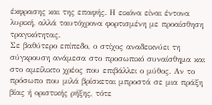έκφρασης και της επαφής. Η εικόνα είναι έντονα λυρική, αλλά ταυτόχρονα φορτισμένη με προαίσθηση τραγικότητας.
Σε βαθύτερο επίπεδο, ο στίχος αναδεικνύει τη σύγκρουση ανάμεσα στο προσωπικό συναίσθημα και στο αμείλικτο χρέος που επιβάλλει ο μύθος. Αν το πρόσωπο που μιλά βρίσκεται μπροστά σε μια πράξη βίας ή οριστικής ρήξης, τότε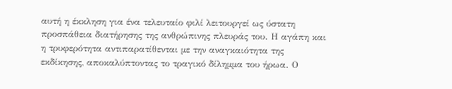αυτή η έκκληση για ένα τελευταίο φιλί λειτουργεί ως ύστατη προσπάθεια διατήρησης της ανθρώπινης πλευράς του. Η αγάπη και η τρυφερότητα αντιπαρατίθενται με την αναγκαιότητα της εκδίκησης, αποκαλύπτοντας το τραγικό δίλημμα του ήρωα. Ο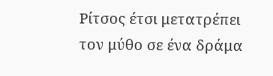Ρίτσος έτσι μετατρέπει τον μύθο σε ένα δράμα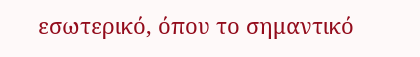εσωτερικό, όπου το σημαντικό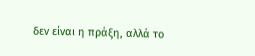δεν είναι η πράξη, αλλά το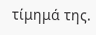τίμημά της.